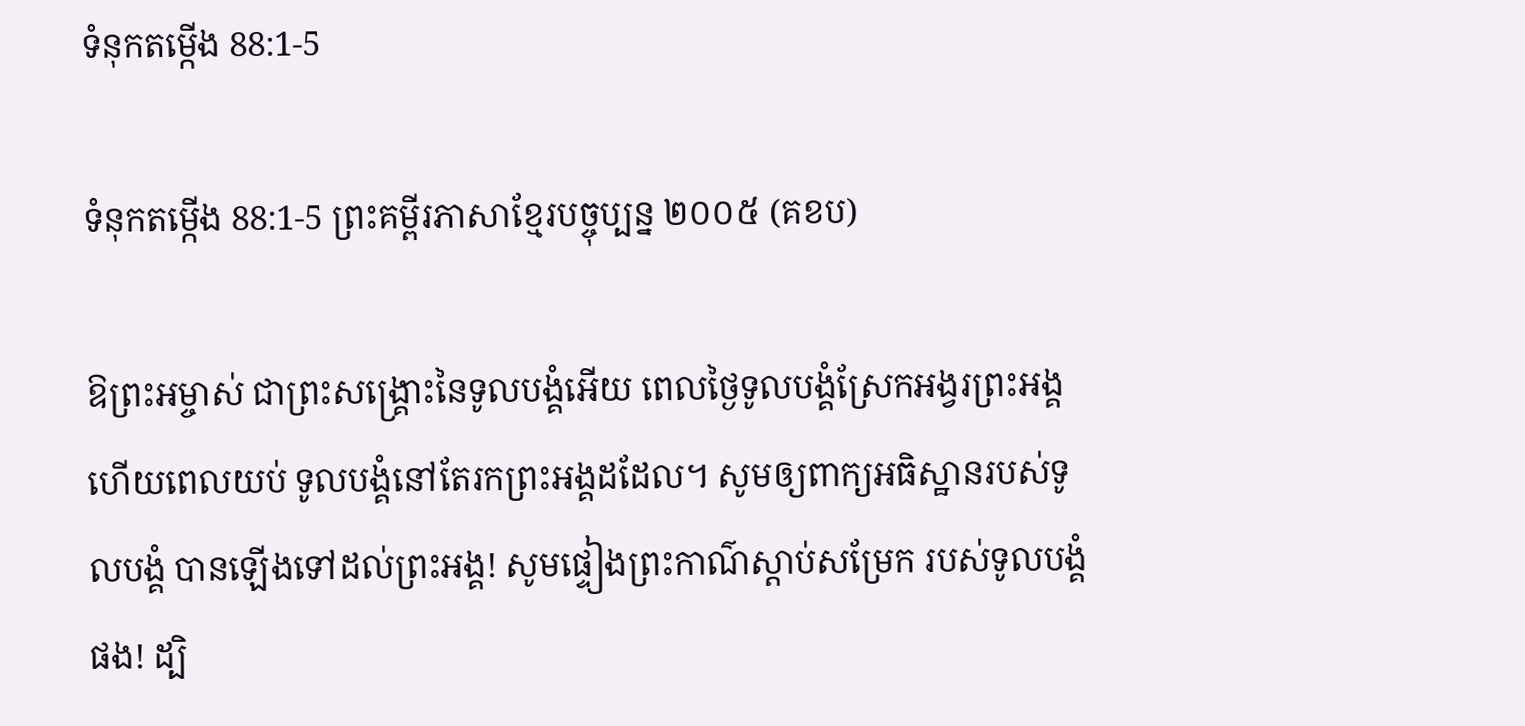ទំនុកតម្កើង 88:1-5

ទំនុកតម្កើង 88:1-5 ព្រះគម្ពីរភាសាខ្មែរបច្ចុប្បន្ន ២០០៥ (គខប)

ឱព្រះ‌អម្ចាស់ ជាព្រះ‌សង្គ្រោះនៃទូលបង្គំអើយ ពេលថ្ងៃទូលបង្គំស្រែកអង្វរព្រះអង្គ ហើយពេលយប់ ទូលបង្គំនៅតែរកព្រះអង្គដដែល។ សូមឲ្យពាក្យអធិស្ឋានរបស់ទូលបង្គំ បានឡើងទៅដល់ព្រះអង្គ! សូមផ្ទៀងព្រះ‌កាណ៌ស្ដាប់សម្រែក របស់ទូលបង្គំផង! ដ្បិ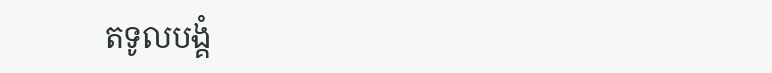តទូលបង្គំ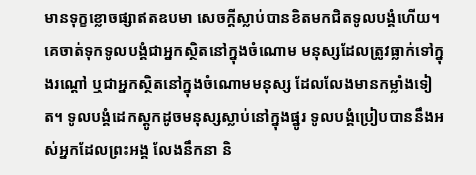មានទុក្ខខ្លោច‌ផ្សាឥតឧបមា សេចក្ដីស្លាប់បានខិតមកជិតទូលបង្គំហើយ។ គេចាត់ទុកទូលបង្គំជាអ្នកស្ថិតនៅក្នុងចំណោម មនុស្សដែលត្រូវធ្លាក់ទៅក្នុងរណ្ដៅ ឬជាអ្នកស្ថិតនៅក្នុងចំណោមមនុស្ស ដែលលែងមានកម្លាំងទៀត។ ទូលបង្គំដេកស្តូកដូចមនុស្សស្លាប់នៅក្នុងផ្នូរ ទូលបង្គំប្រៀបបាននឹងអស់អ្នកដែលព្រះអង្គ លែងនឹកនា និ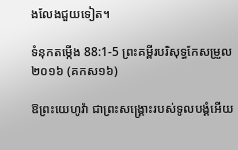ងលែងជួយទៀត។

ទំនុកតម្កើង 88:1-5 ព្រះគម្ពីរបរិសុទ្ធកែសម្រួល ២០១៦ (គកស១៦)

ឱព្រះ‌យេហូវ៉ា ជាព្រះ‌សង្គ្រោះរបស់ទូល‌បង្គំអើយ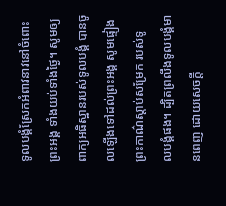ទូល‌បង្គំស្រែកអំពាវនាវនៅចំពោះព្រះ‌អង្គ ទាំងយប់ទាំងថ្ងៃ។ សូមឲ្យពាក្យអធិស្ឋានរបស់ទូល‌បង្គំ បានចូលឡើងទៅដល់ព្រះ‌អង្គ សូមផ្ទៀងព្រះ‌កាណ៌ស្តាប់សម្រែក របស់ទូល‌បង្គំផង។ ដ្បិតព្រលឹងទូល‌បង្គំមានពេញ ដោយសេចក្ដី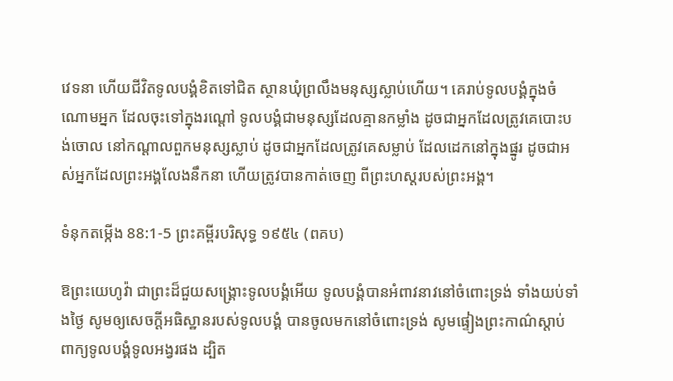វេទនា ហើយជីវិតទូល‌បង្គំខិតទៅជិត ស្ថានឃុំព្រលឹងមនុស្សស្លាប់ហើយ។ គេរាប់ទូល‌បង្គំក្នុងចំណោមអ្នក ដែលចុះទៅក្នុងរណ្ដៅ ទូល‌បង្គំជាមនុស្សដែលគ្មានកម្លាំង ដូចជាអ្នកដែលត្រូវគេបោះ‌បង់ចោល នៅកណ្ដាលពួកមនុស្សស្លាប់ ដូចជាអ្នកដែលត្រូវគេសម្លាប់ ដែលដេកនៅក្នុងផ្នូរ ដូចជាអស់អ្នកដែលព្រះ‌អង្គលែងនឹកនា ហើយត្រូវបានកាត់ចេញ ពីព្រះ‌ហស្តរបស់ព្រះ‌អង្គ។

ទំនុកតម្កើង 88:1-5 ព្រះគម្ពីរបរិសុទ្ធ ១៩៥៤ (ពគប)

ឱព្រះ‌យេហូវ៉ា ជាព្រះដ៏ជួយសង្គ្រោះទូលបង្គំអើយ ទូលបង្គំបានអំពាវ‌នាវនៅចំពោះទ្រង់ ទាំងយប់ទាំងថ្ងៃ សូមឲ្យសេចក្ដីអធិស្ឋានរបស់ទូលបង្គំ បានចូលមកនៅចំពោះទ្រង់ សូមផ្ទៀងព្រះ‌កាណ៌ស្តាប់ពាក្យទូលបង្គំទូល‌អង្វរផង ដ្បិត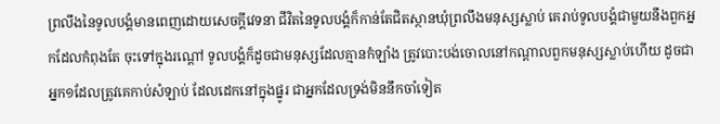ព្រលឹងនៃទូលបង្គំមានពេញដោយសេចក្ដីវេទនា ជីវិតនៃទូលបង្គំក៏កាន់តែជិតស្ថានឃុំព្រលឹងមនុស្សស្លាប់ គេរាប់ទូលបង្គំជាមួយនឹងពួកអ្នកដែលកំពុងតែ ចុះទៅក្នុងរណ្តៅ ទូលបង្គំក៏ដូចជាមនុស្សដែលគ្មានកំឡាំង ត្រូវបោះ‌បង់ចោលនៅកណ្តាលពួកមនុស្សស្លាប់ហើយ ដូចជាអ្នក១ដែលត្រូវគេកាប់សំឡាប់ ដែលដេកនៅក្នុងផ្នូរ ជាអ្នកដែលទ្រង់មិននឹកចាំទៀត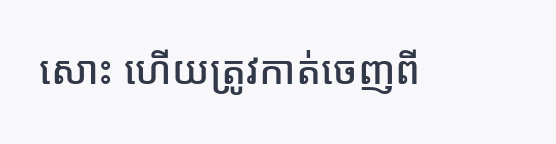សោះ ហើយត្រូវកាត់ចេញពី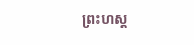ព្រះ‌ហស្ត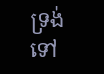ទ្រង់ទៅ